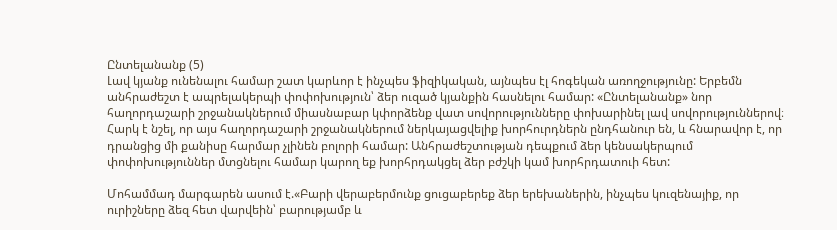Ընտելանանք (5)
Լավ կյանք ունենալու համար շատ կարևոր է ինչպես ֆիզիկական, այնպես էլ հոգեկան առողջությունը: Երբեմն անհրաժեշտ է ապրելակերպի փոփոխություն՝ ձեր ուզած կյանքին հասնելու համար: «Ընտելանանք» նոր հաղորդաշարի շրջանակներում միասնաբար կփորձենք վատ սովորությունները փոխարինել լավ սովորություններով։
Հարկ է նշել, որ այս հաղորդաշարի շրջանակներում ներկայացվելիք խորհուրդներն ընդհանուր են, և հնարավոր է, որ դրանցից մի քանիսը հարմար չլինեն բոլորի համար: Անհրաժեշտության դեպքում ձեր կենսակերպում փոփոխություններ մտցնելու համար կարող եք խորհրդակցել ձեր բժշկի կամ խորհրդատուի հետ:

Մոհամմադ մարգարեն ասում է.«Բարի վերաբերմունք ցուցաբերեք ձեր երեխաներին, ինչպես կուզենայիք, որ ուրիշները ձեզ հետ վարվեին՝ բարությամբ և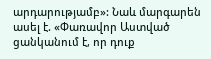արդարությամբ»: Նաև մարգարեն ասել է. «Փառավոր Աստված ցանկանում է, որ դուք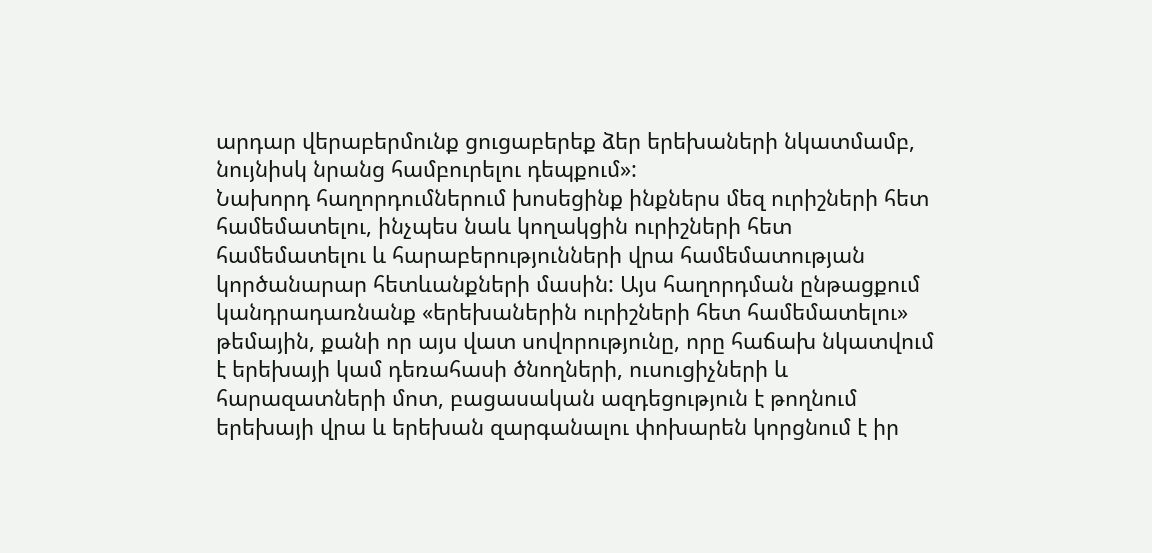արդար վերաբերմունք ցուցաբերեք ձեր երեխաների նկատմամբ, նույնիսկ նրանց համբուրելու դեպքում»:
Նախորդ հաղորդումներում խոսեցինք ինքներս մեզ ուրիշների հետ համեմատելու, ինչպես նաև կողակցին ուրիշների հետ համեմատելու և հարաբերությունների վրա համեմատության կործանարար հետևանքների մասին: Այս հաղորդման ընթացքում կանդրադառնանք «երեխաներին ուրիշների հետ համեմատելու» թեմային, քանի որ այս վատ սովորությունը, որը հաճախ նկատվում է երեխայի կամ դեռահասի ծնողների, ուսուցիչների և հարազատների մոտ, բացասական ազդեցություն է թողնում երեխայի վրա և երեխան զարգանալու փոխարեն կորցնում է իր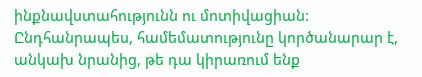ինքնավստահությունն ու մոտիվացիան: Ընդհանրապես, համեմատությունը կործանարար է, անկախ նրանից, թե դա կիրառում ենք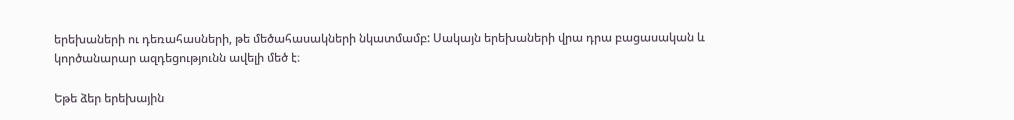երեխաների ու դեռահասների, թե մեծահասակների նկատմամբ: Սակայն երեխաների վրա դրա բացասական և կործանարար ազդեցությունն ավելի մեծ է։

Եթե ձեր երեխային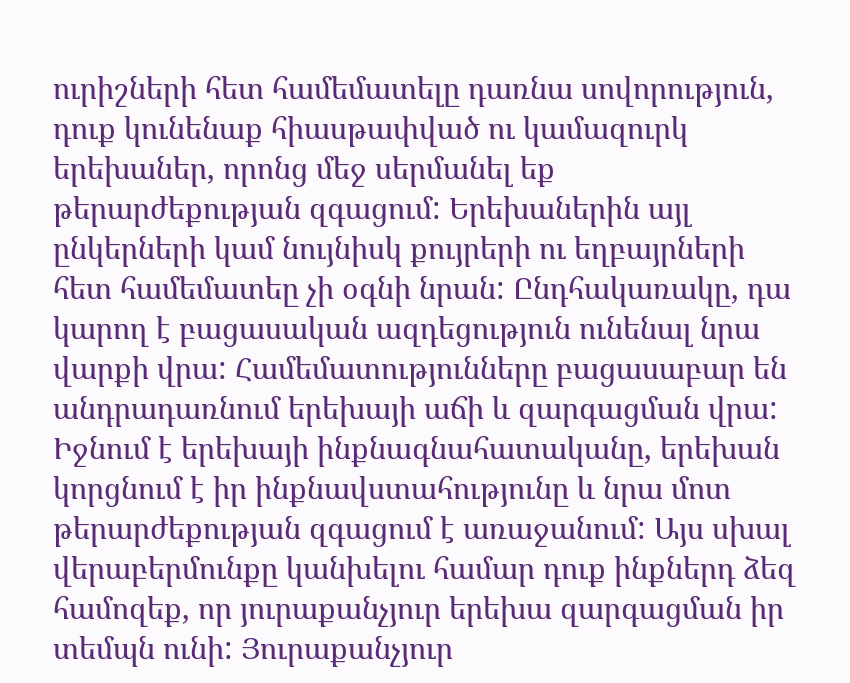ուրիշների հետ համեմատելը դառնա սովորություն, դուք կունենաք հիասթափված ու կամազուրկ երեխաներ, որոնց մեջ սերմանել եք թերարժեքության զգացում: Երեխաներին այլ ընկերների կամ նույնիսկ քույրերի ու եղբայրների հետ համեմատեը չի օգնի նրան: Ընդհակառակը, դա կարող է բացասական ազդեցություն ունենալ նրա վարքի վրա: Համեմատությունները բացասաբար են անդրադառնում երեխայի աճի և զարգացման վրա: Իջնում է երեխայի ինքնագնահատականը, երեխան կորցնում է իր ինքնավստահությունը և նրա մոտ թերարժեքության զգացում է առաջանում: Այս սխալ վերաբերմունքը կանխելու համար դուք ինքներդ ձեզ համոզեք, որ յուրաքանչյուր երեխա զարգացման իր տեմպն ունի: Յուրաքանչյուր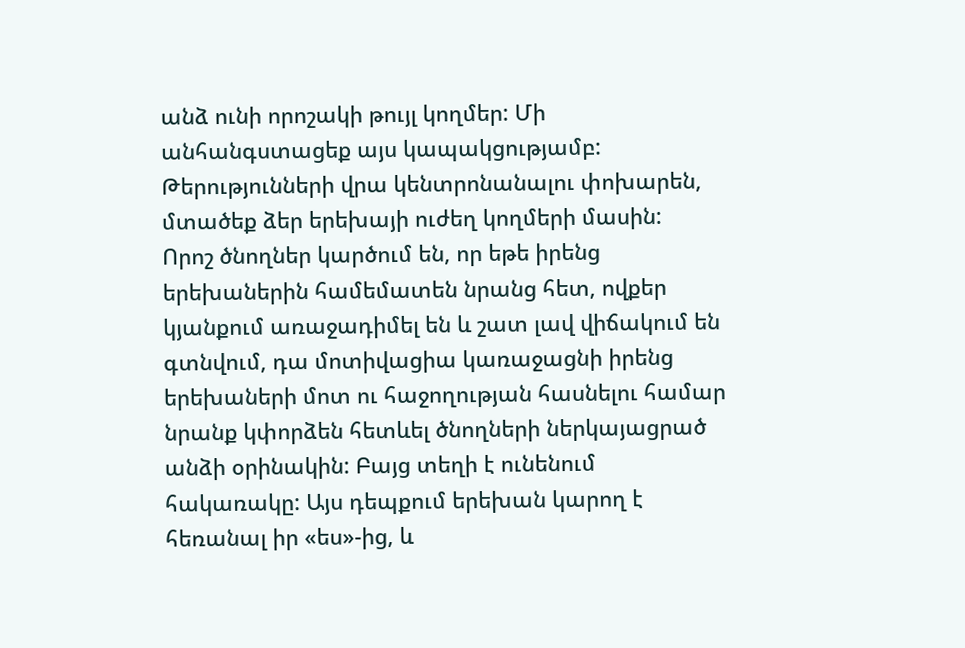անձ ունի որոշակի թույլ կողմեր: Մի անհանգստացեք այս կապակցությամբ: Թերությունների վրա կենտրոնանալու փոխարեն, մտածեք ձեր երեխայի ուժեղ կողմերի մասին:
Որոշ ծնողներ կարծում են, որ եթե իրենց երեխաներին համեմատեն նրանց հետ, ովքեր կյանքում առաջադիմել են և շատ լավ վիճակում են գտնվում, դա մոտիվացիա կառաջացնի իրենց երեխաների մոտ ու հաջողության հասնելու համար նրանք կփորձեն հետևել ծնողների ներկայացրած անձի օրինակին: Բայց տեղի է ունենում հակառակը: Այս դեպքում երեխան կարող է հեռանալ իր «ես»-ից, և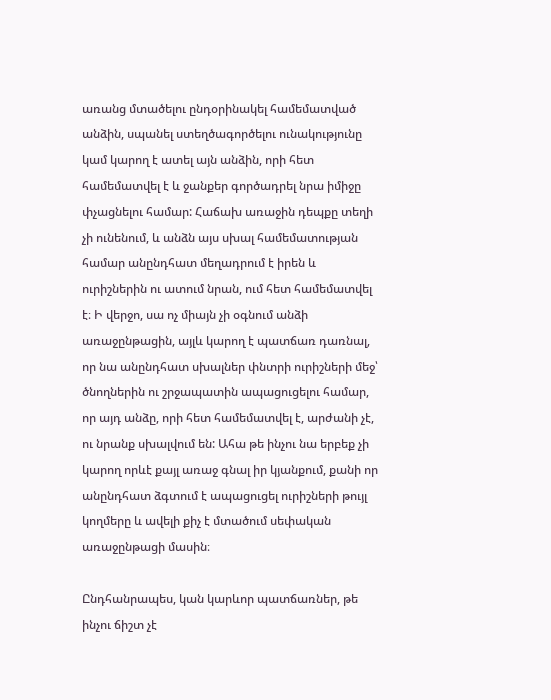առանց մտածելու ընդօրինակել համեմատված անձին, սպանել ստեղծագործելու ունակությունը կամ կարող է ատել այն անձին, որի հետ համեմատվել է և ջանքեր գործադրել նրա իմիջը փչացնելու համար: Հաճախ առաջին դեպքը տեղի չի ունենում, և անձն այս սխալ համեմատության համար անընդհատ մեղադրում է իրեն և ուրիշներին ու ատում նրան, ում հետ համեմատվել է։ Ի վերջո, սա ոչ միայն չի օգնում անձի առաջընթացին, այլև կարող է պատճառ դառնալ, որ նա անընդհատ սխալներ փնտրի ուրիշների մեջ՝ ծնողներին ու շրջապատին ապացուցելու համար, որ այդ անձը, որի հետ համեմատվել է, արժանի չէ, ու նրանք սխալվում են: Ահա թե ինչու նա երբեք չի կարող որևէ քայլ առաջ գնալ իր կյանքում, քանի որ անընդհատ ձգտում է ապացուցել ուրիշների թույլ կողմերը և ավելի քիչ է մտածում սեփական առաջընթացի մասին։

Ընդհանրապես, կան կարևոր պատճառներ, թե ինչու ճիշտ չէ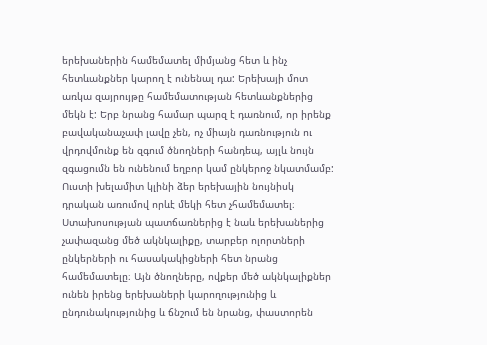երեխաներին համեմատել միմյանց հետ և ինչ հետևանքներ կարող է ունենալ դա: Երեխայի մոտ առկա զայրույթը համեմատության հետևանքներից մեկն է: Երբ նրանց համար պարզ է դառնում, որ իրենք բավականաչափ լավը չեն, ոչ միայն դառնություն ու վրդովմունք են զգում ծնողների հանդեպ, այլև նույն զգացումն են ունենում եղբոր կամ ընկերոջ նկատմամբ: Ուստի խելամիտ կլինի ձեր երեխային նույնիսկ դրական առումով որևէ մեկի հետ չհամեմատել։
Ստախոսության պատճառներից է նաև երեխաներից չափազանց մեծ ակնկալիքը, տարբեր ոլորտների ընկերների ու հասակակիցների հետ նրանց համեմատելը։ Այն ծնողները, ովքեր մեծ ակնկալիքներ ունեն իրենց երեխաների կարողությունից և ընդունակությունից և ճնշում են նրանց, փաստորեն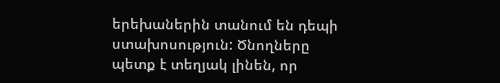երեխաներին տանում են դեպի ստախոսություն: Ծնողները պետք է տեղյակ լինեն, որ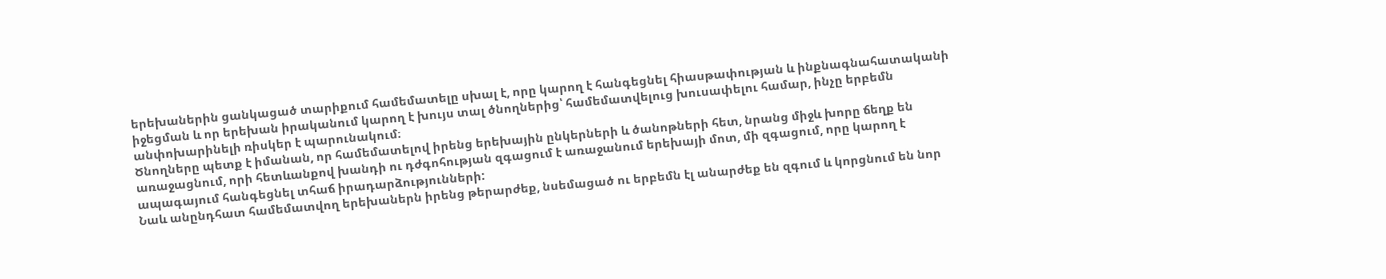երեխաներին ցանկացած տարիքում համեմատելը սխալ է, որը կարող է հանգեցնել հիասթափության և ինքնագնահատականի իջեցման և որ երեխան իրականում կարող է խույս տալ ծնողներից՝ համեմատվելուց խուսափելու համար, ինչը երբեմն անփոխարինելի ռիսկեր է պարունակում։
Ծնողները պետք է իմանան, որ համեմատելով իրենց երեխային ընկերների և ծանոթների հետ, նրանց միջև խորը ճեղք են առաջացնում, որի հետևանքով խանդի ու դժգոհության զգացում է առաջանում երեխայի մոտ, մի զգացում, որը կարող է ապագայում հանգեցնել տհաճ իրադարձությունների:
Նաև անընդհատ համեմատվող երեխաներն իրենց թերարժեք, նսեմացած ու երբեմն էլ անարժեք են զգում և կորցնում են նոր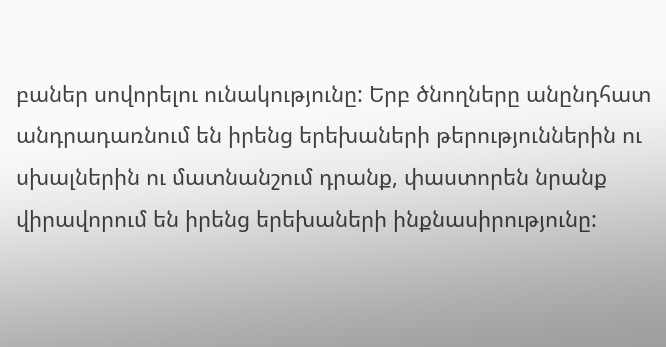բաներ սովորելու ունակությունը: Երբ ծնողները անընդհատ անդրադառնում են իրենց երեխաների թերություններին ու սխալներին ու մատնանշում դրանք, փաստորեն նրանք վիրավորում են իրենց երեխաների ինքնասիրությունը: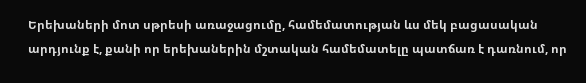Երեխաների մոտ սթրեսի առաջացումը, համեմատության ևս մեկ բացասական արդյունք է, քանի որ երեխաներին մշտական համեմատելը պատճառ է դառնում, որ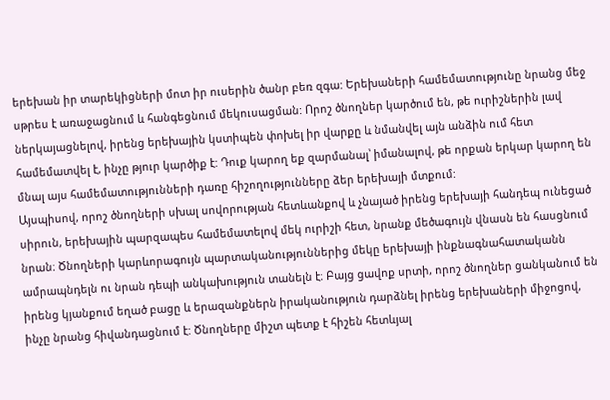երեխան իր տարեկիցների մոտ իր ուսերին ծանր բեռ զգա: Երեխաների համեմատությունը նրանց մեջ սթրես է առաջացնում և հանգեցնում մեկուսացման: Որոշ ծնողներ կարծում են, թե ուրիշներին լավ ներկայացնելով, իրենց երեխային կստիպեն փոխել իր վարքը և նմանվել այն անձին ում հետ համեմատվել է, ինչը թյուր կարծիք է: Դուք կարող եք զարմանալ՝ իմանալով, թե որքան երկար կարող են մնալ այս համեմատությունների դառը հիշողությունները ձեր երեխայի մտքում:
Այսպիսով, որոշ ծնողների սխալ սովորության հետևանքով և չնայած իրենց երեխայի հանդեպ ունեցած սիրուն, երեխային պարզապես համեմատելով մեկ ուրիշի հետ, նրանք մեծագույն վնասն են հասցնում նրան։ Ծնողների կարևորագույն պարտականություններից մեկը երեխայի ինքնագնահատականն ամրապնդելն ու նրան դեպի անկախություն տանելն է։ Բայց ցավոք սրտի, որոշ ծնողներ ցանկանում են իրենց կյանքում եղած բացը և երազանքներն իրականություն դարձնել իրենց երեխաների միջոցով, ինչը նրանց հիվանդացնում է: Ծնողները միշտ պետք է հիշեն հետևյալ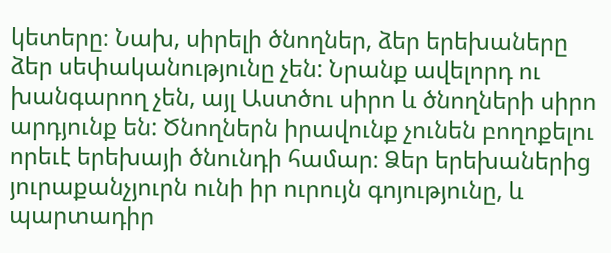կետերը։ Նախ, սիրելի ծնողներ, ձեր երեխաները ձեր սեփականությունը չեն: Նրանք ավելորդ ու խանգարող չեն, այլ Աստծու սիրո և ծնողների սիրո արդյունք են: Ծնողներն իրավունք չունեն բողոքելու որեւէ երեխայի ծնունդի համար։ Ձեր երեխաներից յուրաքանչյուրն ունի իր ուրույն գոյությունը, և պարտադիր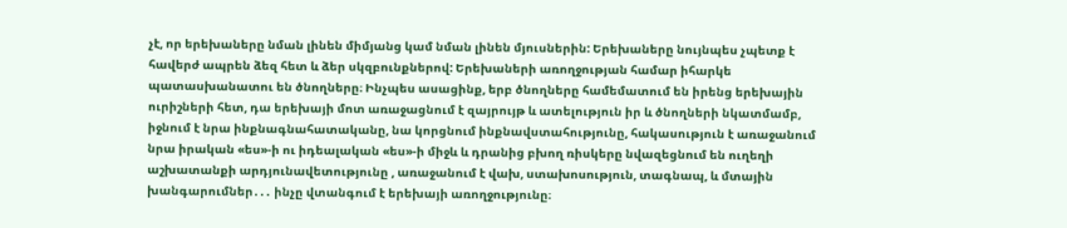չէ, որ երեխաները նման լինեն միմյանց կամ նման լինեն մյուսներին: Երեխաները նույնպես չպետք է հավերժ ապրեն ձեզ հետ և ձեր սկզբունքներով: Երեխաների առողջության համար իհարկե պատասխանատու են ծնողները։ Ինչպես ասացինք, երբ ծնողները համեմատում են իրենց երեխային ուրիշների հետ, դա երեխայի մոտ առաջացնում է զայրույթ և ատելություն իր և ծնողների նկատմամբ, իջնում է նրա ինքնագնահատականը, նա կորցնում ինքնավստահությունը, հակասություն է առաջանում նրա իրական «ես»-ի ու իդեալական «ես»-ի միջև և դրանից բխող ռիսկերը նվազեցնում են ուղեղի աշխատանքի արդյունավետությունը , առաջանում է վախ, ստախոսություն, տագնապ, և մտային խանգարումներ․․․ ինչը վտանգում է երեխայի առողջությունը։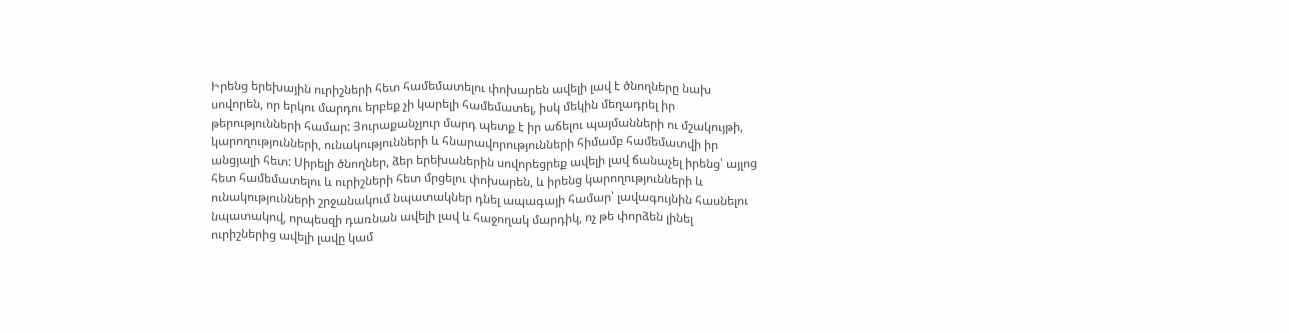Իրենց երեխային ուրիշների հետ համեմատելու փոխարեն ավելի լավ է ծնողները նախ սովորեն, որ երկու մարդու երբեք չի կարելի համեմատել, իսկ մեկին մեղադրել իր թերությունների համար: Յուրաքանչյուր մարդ պետք է իր աճելու պայմանների ու մշակույթի, կարողությունների, ունակությունների և հնարավորությունների հիմամբ համեմատվի իր անցյալի հետ: Սիրելի ծնողներ, ձեր երեխաներին սովորեցրեք ավելի լավ ճանաչել իրենց՝ այլոց հետ համեմատելու և ուրիշների հետ մրցելու փոխարեն, և իրենց կարողությունների և ունակությունների շրջանակում նպատակներ դնել ապագայի համար՝ լավագույնին հասնելու նպատակով, որպեսզի դառնան ավելի լավ և հաջողակ մարդիկ, ոչ թե փորձեն լինել ուրիշներից ավելի լավը կամ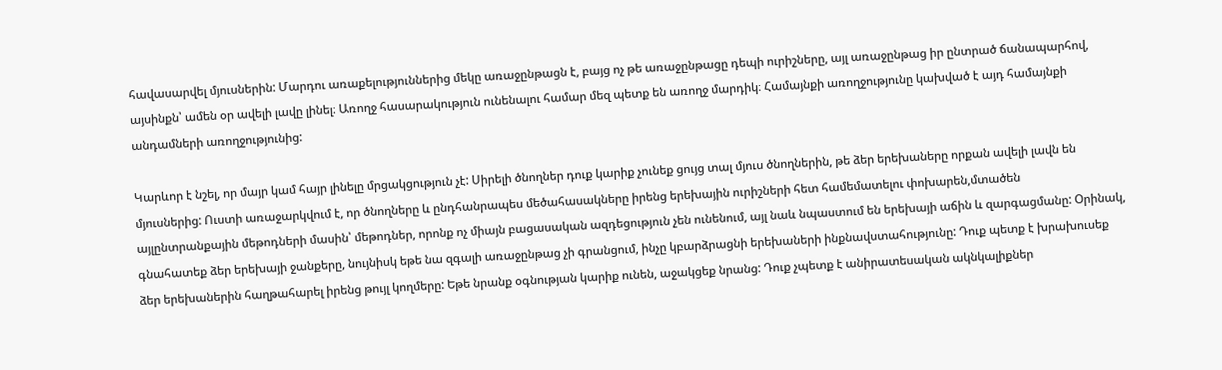հավասարվել մյուսներին: Մարդու առաքելություններից մեկը առաջընթացն է, բայց ոչ թե առաջընթացը դեպի ուրիշները, այլ առաջընթաց իր ընտրած ճանապարհով, այսինքն՝ ամեն օր ավելի լավը լինել։ Առողջ հասարակություն ունենալու համար մեզ պետք են առողջ մարդիկ։ Համայնքի առողջությունը կախված է այդ համայնքի անդամների առողջությունից:

Կարևոր է նշել, որ մայր կամ հայր լինելը մրցակցություն չէ: Սիրելի ծնողներ դուք կարիք չունեք ցույց տալ մյուս ծնողներին, թե ձեր երեխաները որքան ավելի լավն են մյուսներից: Ուստի առաջարկվում է, որ ծնողները և ընդհանրապես մեծահասակները իրենց երեխային ուրիշների հետ համեմատելու փոխարեն,մտածեն այլընտրանքային մեթոդների մասին՝ մեթոդներ, որոնք ոչ միայն բացասական ազդեցություն չեն ունենում, այլ նաև նպաստում են երեխայի աճին և զարգացմանը: Օրինակ, գնահատեք ձեր երեխայի ջանքերը, նույնիսկ եթե նա զգալի առաջընթաց չի գրանցում, ինչը կբարձրացնի երեխաների ինքնավստահությունը: Դուք պետք է խրախուսեք ձեր երեխաներին հաղթահարել իրենց թույլ կողմերը: Եթե նրանք օգնության կարիք ունեն, աջակցեք նրանց: Դուք չպետք է անիրատեսական ակնկալիքներ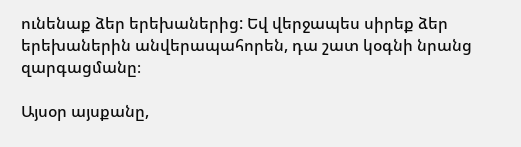ունենաք ձեր երեխաներից: Եվ վերջապես սիրեք ձեր երեխաներին անվերապահորեն, դա շատ կօգնի նրանց զարգացմանը։

Այսօր այսքանը,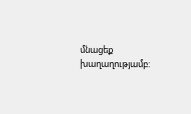մնացեք խաղաղությամբ: